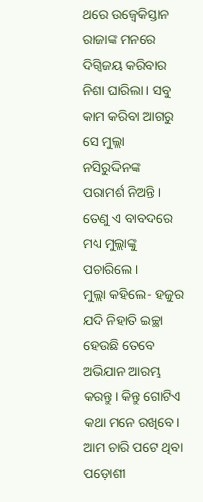ଥରେ ଉଜ୍ବେକିସ୍ତାନ ରାଜାଙ୍କ ମନରେ ଦିଗ୍ବିଜୟ କରିବାର ନିଶା ଘାରିଲା। ସବୁ କାମ କରିବା ଆଗରୁ ସେ ମୁଲ୍ଲା ନସିରୁଦ୍ଦିନଙ୍କ ପରାମର୍ଶ ନିଅନ୍ତି। ତେଣୁ ଏ ବାବଦରେ ମଧ୍ୟ ମୁଲ୍ଲାଙ୍କୁ ପଚାରିଲେ।
ମୁଲ୍ଲା କହିଲେ- ହଜୁର ଯଦି ନିହାତି ଇଚ୍ଛା ହେଉଛି ତେବେ ଅଭିଯାନ ଆରମ୍ଭ କରନ୍ତୁ। କିନ୍ତୁ ଗୋଟିଏ କଥା ମନେ ରଖିବେ। ଆମ ଚାରି ପଟେ ଥିବା ପଡ଼ୋଶୀ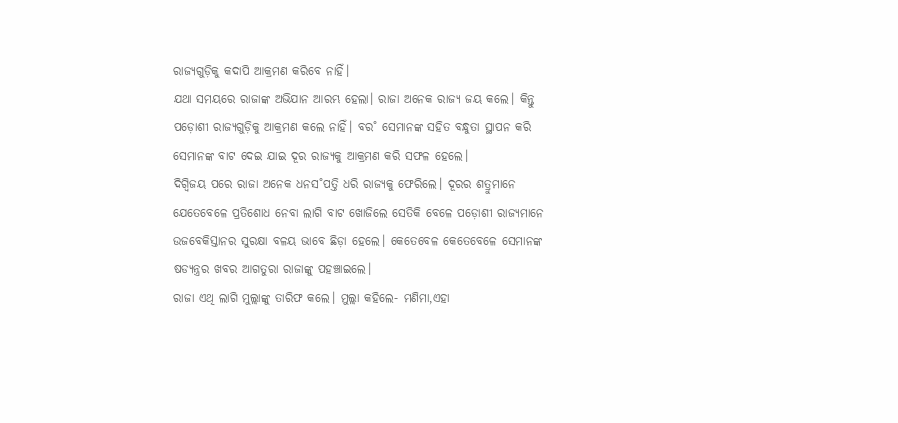ରାଜ୍ୟଗୁଡ଼ିକୁ କଦାପି ଆକ୍ରମଣ କରିବେ ନାହିଁ।
ଯଥା ସମୟରେ ରାଜାଙ୍କ ଅଭିଯାନ ଆରମ୍ଭ ହେଲା। ରାଜା ଅନେକ ରାଜ୍ୟ ଜୟ କଲେ। କିନ୍ତୁ ପଡ଼ୋଶୀ ରାଜ୍ୟଗୁଡ଼ିକୁ ଆକ୍ରମଣ କଲେ ନାହିଁ। ବର˚ ସେମାନଙ୍କ ସହିତ ବନ୍ଧୁତା ସ୍ଥାପନ କରି ସେମାନଙ୍କ ବାଟ ଦେଇ ଯାଇ ଦୂର ରାଜ୍ୟକୁ ଆକ୍ରମଣ କରି ସଫଳ ହେଲେ।
ଦିଗ୍ବିଜୟ ପରେ ରାଜା ଅନେକ ଧନସ˚ପତ୍ତି ଧରି ରାଜ୍ୟକୁ ଫେରିଲେ। ଦୂରର ଶତ୍ରୁମାନେ ଯେତେବେଳେ ପ୍ରତିଶୋଧ ନେବା ଲାଗି ବାଟ ଖୋଜିଲେ ସେତିକି ବେଳେ ପଡ଼ୋଶୀ ରାଜ୍ୟମାନେ ଉଜବେକିସ୍ତାନର ସୁରକ୍ଷା ବଳୟ ଭାବେ ଛିଡ଼ା ହେଲେ। କେତେବେଳ କେତେବେଳେ ସେମାନଙ୍କ ଷଡ୍ଯନ୍ତ୍ରର ଖବର ଆଗତୁରା ରାଜାଙ୍କୁ ପହଞ୍ଚାଇଲେ।
ରାଜା ଏଥି ଲାଗି ମୁଲ୍ଲାଙ୍କୁ ତାରିଫ କଲେ। ମୁଲ୍ଲା କହିଲେ- ମଣିମା,ଏହା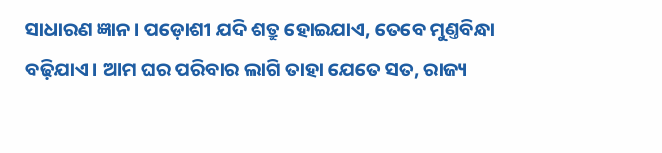ସାଧାରଣ ଜ୍ଞାନ। ପଡ଼ୋଶୀ ଯଦି ଶତ୍ରୁ ହୋଇଯାଏ, ତେବେ ମୁଣ୍ତବିନ୍ଧା ବଢ଼ିଯାଏ। ଆମ ଘର ପରିବାର ଲାଗି ତାହା ଯେତେ ସତ, ରାଜ୍ୟ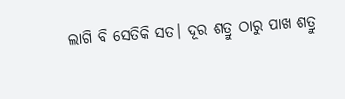ଲାଗି ବି ସେତିକି ସତ। ଦୂର ଶତ୍ରୁ ଠାରୁ ପାଖ ଶତ୍ରୁ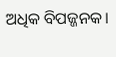ଅଧିକ ବିପଜ୍ଜନକ।